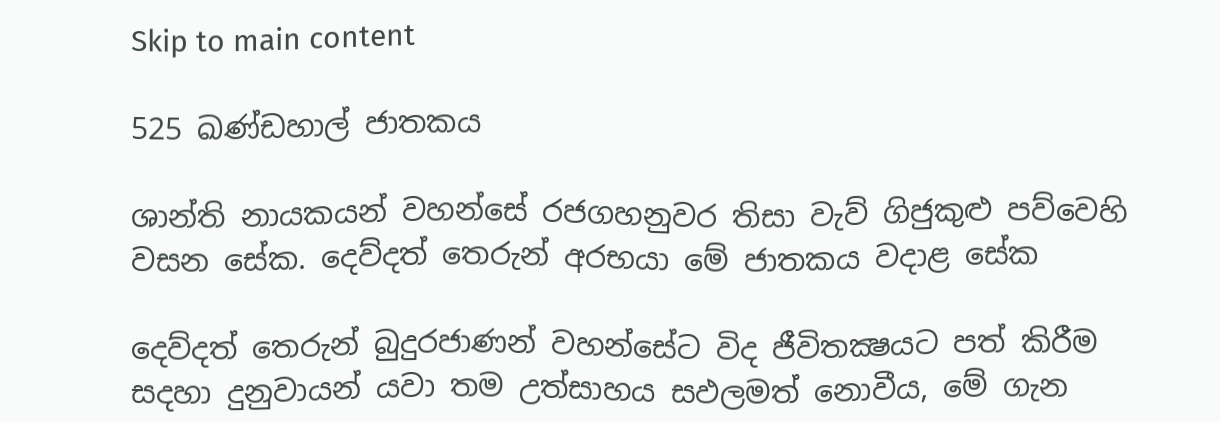Skip to main content

525 ඛණ්ඩහාල් ජාතකය

ශාන්ති නායකයන් වහන්සේ රජගහනුවර තිසා වැව් ගිජුකුළු පව්වෙහි වසන සේක. දෙව්දත් තෙරුන් අරභයා මේ ජාතකය වදාළ සේක

දෙව්දත් තෙරුන් බුදුරජාණන් වහන්සේට විද ජීවිතක්‍ෂයට පත් කිරීම සදහා දුනුවායන් යවා තම උත්සාහය සඵලමත් නොවීය, මේ ගැන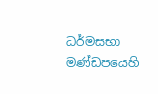ධර්මසභා මණ්ඩපයෙහි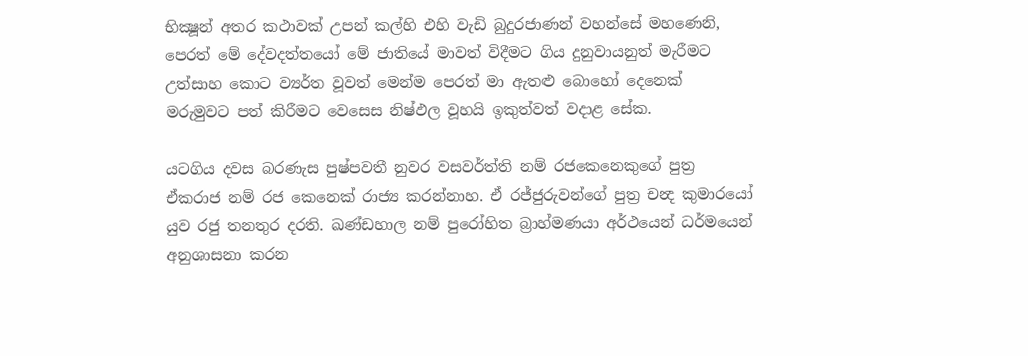භික්‍ෂූන් අතර කථාවක් උපන් කල්හි එහි වැඩි බුදුරජාණන් වහන්සේ මහණෙනි, පෙරත් මේ දේවදත්තයෝ මේ ජාතියේ මාවත් විදීමට ගිය දුනුවායනුත් මැරීමට උත්සාහ කොට ව්‍යර්ත වූවත් මෙන්ම පෙරත් මා ඇතළු බොහෝ දෙනෙක් මරුමුවට පත් කිරීමට වෙසෙස නිෂ්ඵල වූහයි ඉකුත්වත් වදාළ සේක.

යටගිය දවස බරණැස පුෂ්පවතී නුවර වසවර්ත්ති නම් රජකෙනෙකුගේ පුත්‍ර ඒකරාජ නම් රජ කෙනෙක් රාජ්‍ය කරන්නාහ. ඒ රජ්ජුරුවන්ගේ පුත්‍ර චන්‍ද කුමාරයෝ යුව රජු තනතුර දරති. ඛණ්ඩහාල නම් පුරෝහිත බ්‍රාහ්මණයා අර්ථයෙන් ධර්මයෙන් අනුශාසනා කරන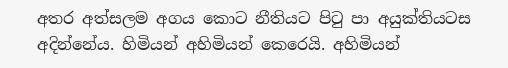අතර අත්සලම අගය කොට නීතියට පිටු පා අයුක්තියටස අදින්නේය. හිමියන් අහිමියන් කෙරෙයි. අහිමියන්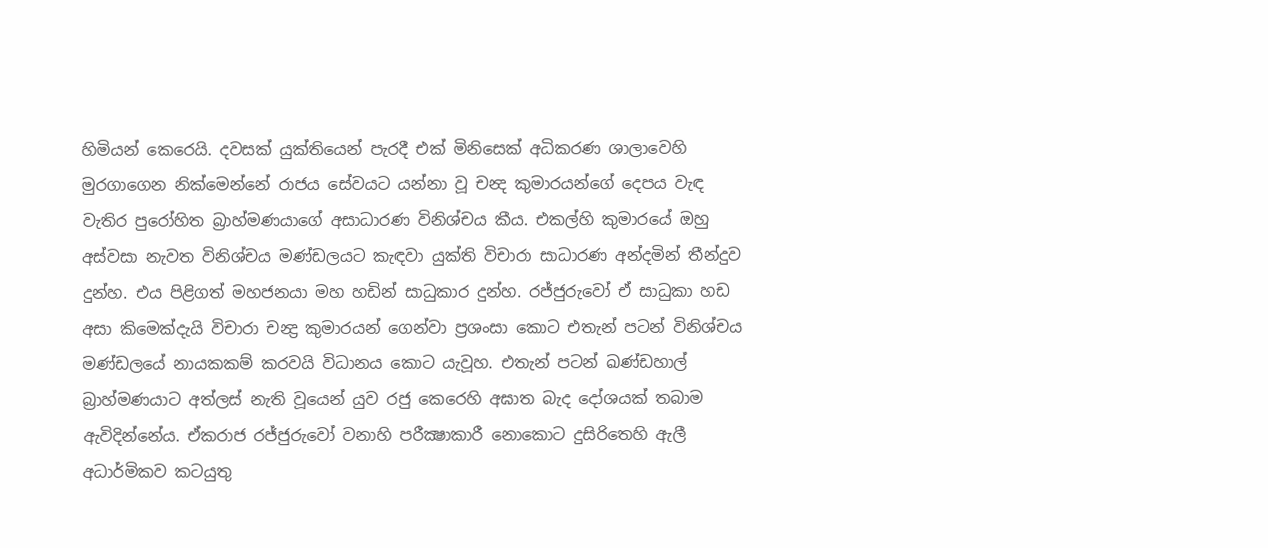හිමියන් කෙරෙයි. දවසක් යුක්තියෙන් පැරදී එක් මිනිසෙක් අධිකරණ ශාලාවෙහි මුරගාගෙන නික්මෙන්නේ රාජය සේවයට යන්නා වූ චන්‍ද කුමාරයන්ගේ දෙපය වැඳ වැතිර පුරෝහිත බ්‍රාහ්මණයාගේ අසාධාරණ විනිශ්චය කීය. එකල්හි කුමාරයේ ඔහු අස්වසා නැවත විනිශ්චය මණ්ඩලයට කැඳවා යුක්ති විචාරා සාධාරණ අන්දමින් තීන්දුව දුන්හ. එය පිළිගත් මහජනයා මහ හඩින් සාධුකාර දුන්හ. රජ්ජුරුවෝ ඒ සාධුකා හඩ අසා කිමෙක්දැයි විචාරා චන්‍ද්‍ර කුමාරයන් ගෙන්වා ප්‍රශංසා කොට එතැන් පටන් විනිශ්චය මණ්ඩලයේ නායකකම් කරවයි විධානය කොට යැවූහ. එතැන් පටන් ඛණ්ඩහාල් බ්‍රාහ්මණයාට අත්ලස් නැති වූයෙන් යුව රජු කෙරෙහි අඝාත බැද දෝශයක් තබාම ඇවිදින්නේය. ඒකරාජ රජ්ජුරුවෝ වනාහි පරීක්‍ෂාකාරී නොකොට දුසිරිතෙහි ඇලී අධාර්මිකව කටයුතු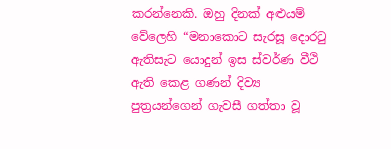කරන්නෙකි. ඔහු දිනක් අළුයම් වේලෙහි “මනාකොට සැරසූ දොරටු ඇතිසැට යොදුන් ඉස ස්වර්ණ වීථි ඇති කෙළ ගණන් දිව්‍ය පුත්‍රයන්ගෙන් ගැවසී ගත්තා වූ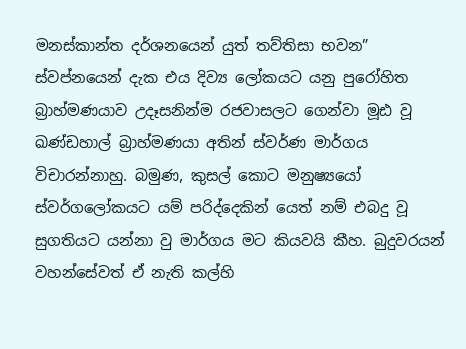මනස්කාන්ත දර්ශනයෙන් යුත් තව්තිසා භවන” ස්වප්නයෙන් දැක එය දිව්‍ය ලෝකයට යනු පුරෝහිත බ්‍රාහ්මණයාව උදෑසනින්ම රජවාසලට ගෙන්වා මූඪ වූ ඛණ්ඩහාල් බ්‍රාහ්මණයා අතින් ස්වර්ණ මාර්ගය විචාරන්නාහු. බමුණ, කුසල් කොට මනුෂ්‍යයෝ ස්වර්ගලෝකයට යම් පරිද්දෙකින් යෙත් නම් එබදු වූ සුගතියට යන්නා වු මාර්ගය මට කියවයි කීහ. බුදුවරයන් වහන්සේවත් ඒ නැති කල්හි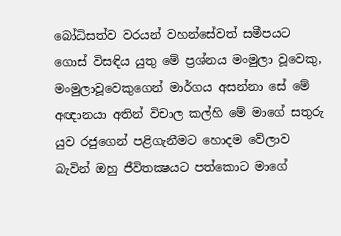බෝධිසත්ව වරයන් වහන්සේවත් සමීපයට ගොස් විසඳිය යුතු මේ ප්‍රශ්නය මංමුලා වූවෙකු, මංමුලාවූවෙකුගෙන් මාර්ගය අසන්නා සේ මේ අඥානයා අතින් විචාල කල්හි මේ මාගේ සතුරු යුව රජුගෙන් පළිගැනීමට හොදම වේලාව බැවින් ඔහු ජීවිතක්‍ෂයට පත්කොට මාගේ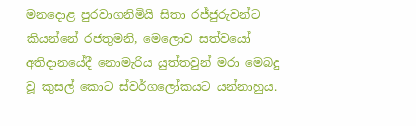මනදොළ පුරවාගනිමියි සිතා රජ්ජුරුවන්ට කියන්නේ රජතුමනි, මෙලොව සත්වයෝ අතිදානයේදී නොමැරිය යුත්තවුන් මරා මෙබදු වූ කුසල් කොට ස්වර්ගලෝකයට යන්නාහුය.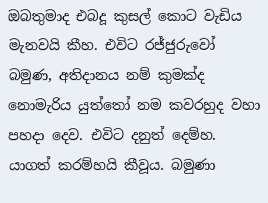ඔබතුමාද එබදූ කුසල් කොට වැඩිය මැනවයි කීහ. එවිට රජ්ජුරුවෝ බමුණ, අතිදානය නම් කුමක්ද නොමැරිය යුත්තෝ නම කවරහුද වහා පහදා දෙව. එවිට දනුත් දෙම්හ. යාගත් කරම්හයි කීවූය. බමුණා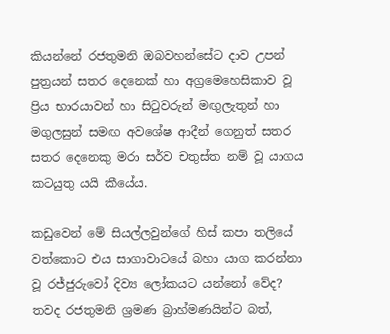කියන්නේ රජතුමනි ඔබවහන්සේට දාව උපන් පුත්‍රයන් සතර දෙනෙක් හා අග්‍රමෙහෙසිකාව වූ ප්‍රිය භාරයාවන් හා සිටුවරුන් මඟුලැතුන් හා මගුලසුන් සමඟ අවශේෂ ආදීන් ගෙනුත් සතර සතර දෙනෙකු මරා සර්ව චතුස්ත නම් වූ යාගය කටයුතු යයි කීයේය.

කඩුවෙන් මේ සියල්ලවුන්ගේ හිස් කපා තලියේ වත්කොට එය සාගාවාටයේ බහා යාග කරන්නා වූ රජ්ජුරුවෝ දිව්‍ය ලෝකයට යන්නෝ වේද? තවද රජතුමනි ශ්‍රමණ බ්‍රාහ්මණයින්ට බත්,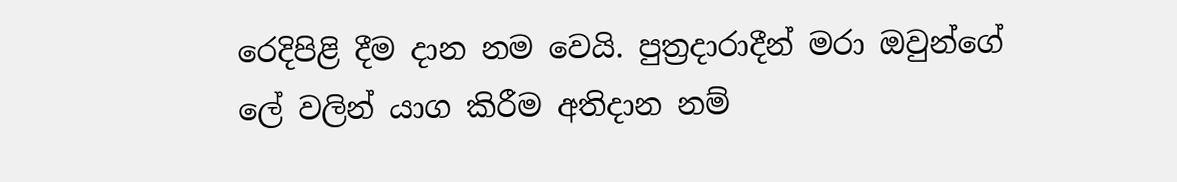රෙදිපිළි දීම දාන නම වෙයි. පුත්‍රදාරාදීන් මරා ඔවුන්ගේ ලේ වලින් යාග කිරීම අතිදාන නම්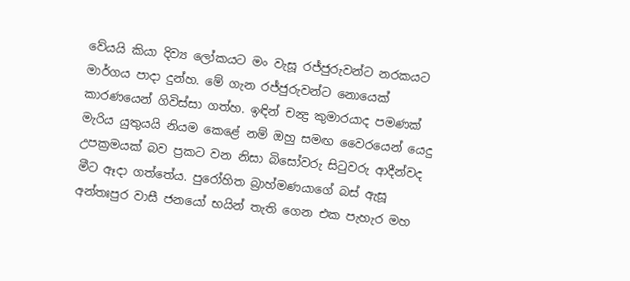වේයයි කියා දිව්‍ය ලෝකයට මං වැසූ රජ්ජුරුවන්ට නරකයට මාර්ගය පාදා දුන්හ. මේ ගැන රජ්ජුරුවන්ට නොයෙක් කාරණයෙන් ගිවිස්සා ගත්හ. ඉඳින් චන්‍ද්‍ර කුමාරයාද පමණක් මැරිය යුතුයයි නියම කෙළේ නම් ඔහු සමඟ වෛරයෙන් යෙදු උපක්‍රමයක් බව ප්‍රකට වන නිසා බිසෝවරු සිටුවරු ආදීන්වද මීට ඈදා ගත්තේය. පුරෝහිත බ්‍රාහ්මණයාගේ බස් ඇසූ අන්තඃපුර වාසී ජනයෝ භයින් තැති ගෙන එක පැහැර මහ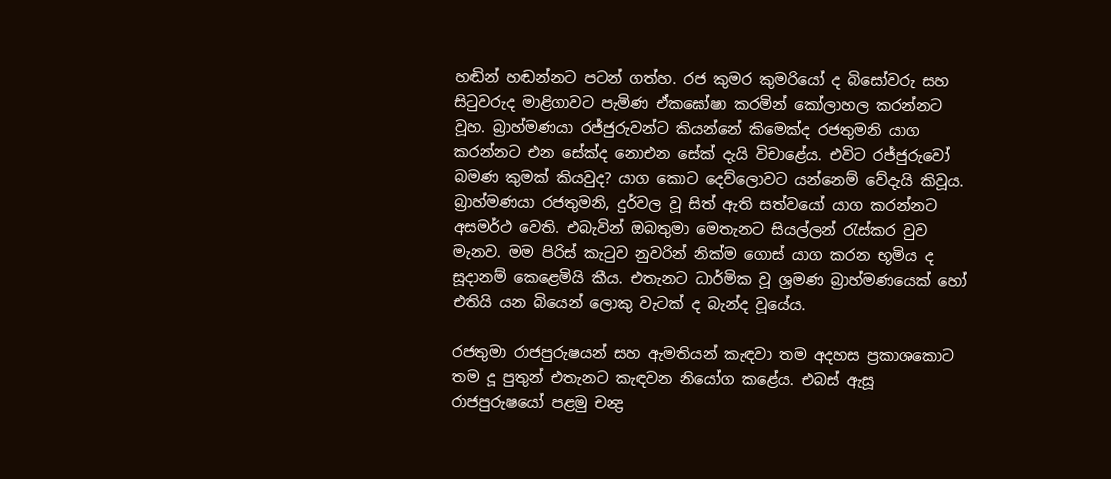හඬින් හඬන්නට පටන් ගත්හ. රජ කුමර කුමරියෝ ද බිසෝවරු සහ සිටුවරුද මාළිගාවට පැමිණ ඒකඝෝෂා කරමින් කෝලාහල කරන්නට වූහ. බ්‍රාහ්මණයා රජ්ජුරුවන්ට කියන්නේ කිමෙක්ද රජතුමනි යාග කරන්නට එන සේක්ද නොඑන සේක් දැයි විචාළේය. එවිට රජ්ජුරුවෝ බමණ කුමක් කියවුද? යාග කොට දෙව්ලොවට යන්නෙම් වේදැයි කිවූය. බ්‍රාහ්මණයා රජතුමනි, දුර්වල වූ සිත් ඇති සත්වයෝ යාග කරන්නට අසමර්ථ වෙති. එබැවින් ඔබතුමා මෙතැනට සියල්ලන් රැස්කර වුව මැනව. මම පිරිස් කැටුව නුවරින් නික්ම ගොස් යාග කරන භූමිය ද සූදානම් කෙළෙමියි කීය. එතැනට ධාර්මික වූ ශ්‍රමණ බ්‍රාහ්මණයෙක් හෝ එතියි යන බියෙන් ලොකු වැටක් ද බැන්ද වූයේය.

රජතුමා රාජපුරුෂයන් සහ ඇමතියන් කැඳවා තම අදහස ප්‍රකාශකොට තම දූ පුතුන් එතැනට කැඳවන නියෝග කළේය. එබස් ඇසූ රාජපුරුෂයෝ පළමු චන්‍ද්‍ර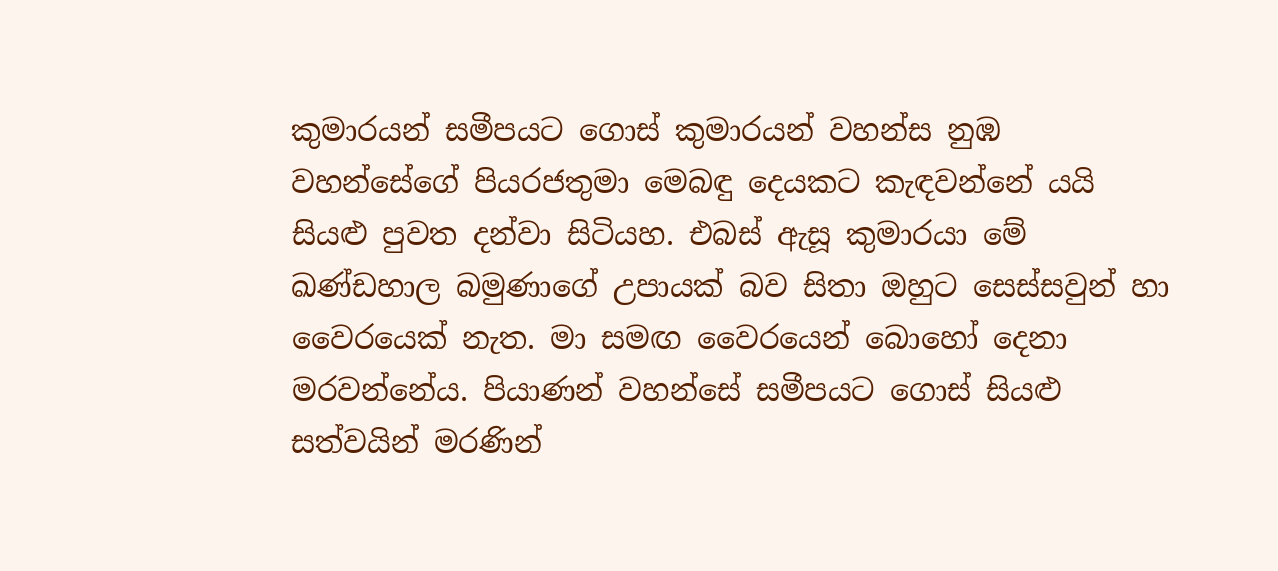කුමාරයන් සමීපයට ගොස් කුමාරයන් වහන්ස නුඹ වහන්සේගේ පියරජතුමා මෙබඳු දෙයකට කැඳවන්නේ යයි සියළු පුවත දන්වා සිටියහ. එබස් ඇසූ කුමාරයා මේ ඛණ්ඩහාල බමුණාගේ උපායක් බව සිතා ඔහුට සෙස්සවුන් හා වෛරයෙක් නැත. මා සමඟ වෛරයෙන් බොහෝ දෙනා මරවන්නේය. පියාණන් වහන්සේ සමීපයට ගොස් සියළු සත්වයින් මරණින්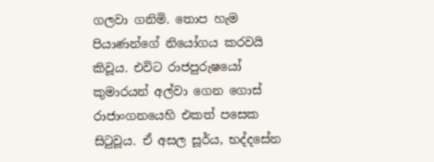ගලවා ගනිමි. තොප හැම පියාණන්ගේ නියෝගය කරවයි කිවූය. එවිට රාජපුරුෂයෝ කුමාරයන් අල්වා ගෙන ගොස් රාජාංගනයෙහි එකත් පසෙක සිටුවූය. ඒ අසල සූර්ය, භද්දසේන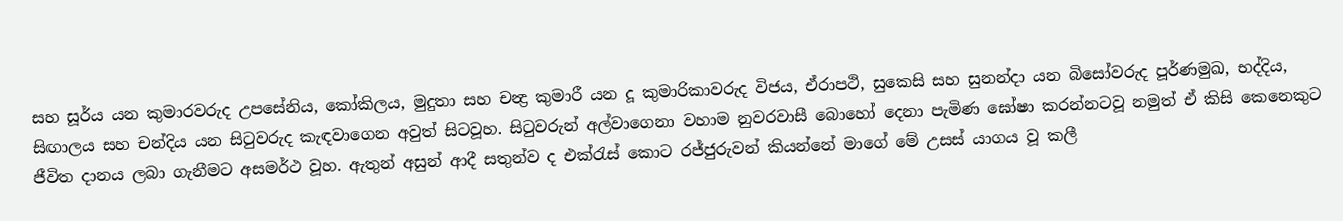සහ සූර්ය යන කුමාරවරුද උපසේනිය, කෝකිලය, මුදුතා සහ චන්‍ද්‍ර කුමාරී යන දූ කුමාරිකාවරුද විජය, ඒරාපථි, සුකෙසි සහ සුනන්දා යන බිසෝවරුද පූර්ණමුඛ, භද්දිය, සිඟාලය සහ චන්දිය යන සිටුවරුද කැඳවාගෙන අවුත් සිටවූහ. සිටුවරුන් අල්වාගෙනා වහාම නුවරවාසී බොහෝ දෙනා පැමිණ ඝෝෂා කරන්නටවූ නමුත් ඒ කිසි කෙනෙකුට ජීවිත දානය ලබා ගැනීමට අසමර්ථ වූහ. ඇතුන් අසුන් ආදී සතුන්ව ද එක්රැස් කොට රජ්ජුරුවන් කියන්නේ මාගේ මේ උසස් යාගය වූ කලී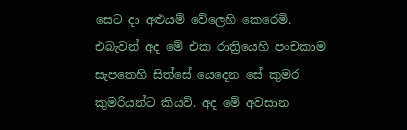සෙට දා අළුයම් වේලෙහි කෙරෙමි. එබැවන් අද මේ එක රාත්‍රියෙහි පංචකාම සැපතෙහි සිත්සේ යෙදෙන සේ කුමර කුමරියන්ට කියව්. අද මේ අවසාන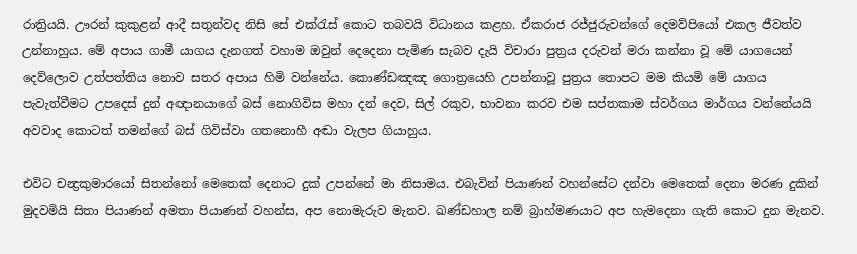රාත්‍රියයි. ඌරන් කුකුළන් ආදී සතුන්වද නිසි සේ එක්රැස් කොට තබවයි විධානය කළහ. ඒකරාජ රජ්ජුරුවන්ගේ දෙමව්පියෝ එකල ජීවත්ව උන්නාහුය. මේ අපාය ගාමී යාගය දැනගත් වහාම ඔවුන් දෙදෙනා පැමිණ සැබව දැයි විචාරා පුත්‍රය දරුවන් මරා කන්නා වූ මේ යාගයෙන් දෙව්ලොව උත්පත්තිය නොව සතර අපාය හිමි වන්නේය. කොණ්ඩඤඤ ගොත්‍රයෙහි උපන්නාවූ පුත්‍රය තොපට මම කියමි මේ යාගය පැවැත්වීමට උපදෙස් දුන් අඥානයාගේ බස් නොගිවිස මහා දන් දෙව, සිල් රකුව, භාවනා කරව එම සප්තකාම ස්වර්ගය මාර්ගය වන්නේයයි අවවාද කොටත් තමන්ගේ බස් ගිවිස්වා ගතනොහී අඬා වැලප ගියාහුය.

එවිට චන්‍ද්‍රකුමාරයෝ සිතන්නෝ මෙතෙක් දෙනාට දුක් උපන්නේ මා නිසාමය. එබැවින් පියාණන් වහන්සේට දන්වා මෙතෙක් දෙනා මරණ දුකින් මුදවමියි සිතා පියාණන් අමතා පියාණන් වහන්ස, අප නොමැරුව මැනව. ඛණ්ඩහාල නම් බ්‍රාහ්මණයාට අප හැමදෙනා ගැති කොට දුන මැනව.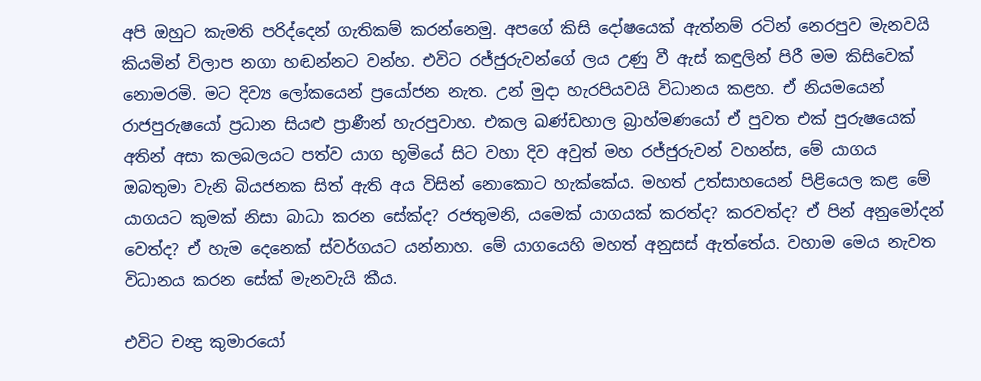අපි ඔහුට කැමති පරිද්දෙන් ගැතිකම් කරන්නෙමු. අපගේ කිසි දෝෂයෙක් ඇත්නම් රටින් නෙරපුව මැනවයි කියමින් විලාප නගා හඬන්නට වන්හ. එවිට රජ්ජුරුවන්ගේ ලය උණු වී ඇස් කඳුලින් පිරී මම කිසිවෙක් නොමරමි. මට දිව්‍ය ලෝකයෙන් ප්‍රයෝජන නැත. උන් මුදා හැරපියවයි විධානය කළහ. ඒ නියමයෙන් රාජපුරුෂයෝ ප්‍රධාන සියළු ප්‍රාණීන් හැරපුවාහ. එකල ඛණ්ඩහාල බ්‍රාහ්මණයෝ ඒ පුවත එක් පුරුෂයෙක් අතින් අසා කලබලයට පත්ව යාග භූමියේ සිට වහා දිව අවුත් මහ රජ්ජුරුවන් වහන්ස, මේ යාගය ඔබතුමා වැනි බියජනක සිත් ඇති අය විසින් නොකොට හැක්කේය. මහත් උත්සාහයෙන් පිළියෙල කළ මේ යාගයට කුමක් නිසා බාධා කරන සේක්ද? රජතුමනි, යමෙක් යාගයක් කරත්ද? කරවත්ද? ඒ පින් අනුමෝදන් වෙත්ද? ඒ හැම දෙනෙක් ස්වර්ගයට යන්නාහ. මේ යාගයෙහි මහත් අනුසස් ඇත්තේය. වහාම මෙය නැවත විධානය කරන සේක් මැනවැයි කීය.

එවිට චන්‍ද්‍ර කුමාරයෝ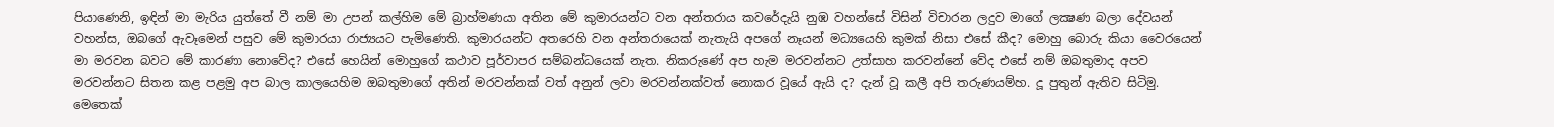පියාණෙනි, ඉඳින් මා මැරිය යුත්තේ වී නම් මා උපන් කල්හිම මේ බ්‍රාහ්මණයා අතින මේ කුමාරයන්ට වන අන්තරාය කවරේදැයි නුඹ වහන්සේ විසින් විචාරන ලදුව මාගේ ලක්‍ෂණ බලා දේවයන් වහන්ස, ඔබගේ ඇවෑමෙන් පසුව මේ කුමාරයා රාජ්‍යයට පැමිණෙති. කුමාරයන්ට අතරෙහි වන අන්තරායෙක් නැතැයි අපගේ නෑයන් මධ්‍යයෙහි කුමක් නිසා එසේ කීද? මොහු බොරු කියා වෛරයෙන් මා මරවන බවට මේ කාරණා නොවේද? එසේ හෙයින් මොහුගේ කථාව පූර්වාපර සම්බන්ධයෙක් නැත. නිකරුණේ අප හැම මරවන්නට උත්සාහ කරවන්නේ වේද එසේ නම් ඔබතුමාද අපව මරවන්නට සිතන කළ පළමු අප බාල කාලයෙහිම ඔබතුමාගේ අතින් මරවන්නක් වත් අනුන් ලවා මරවන්නක්වත් නොකර වූයේ ඇයි ද? දැන් වූ කලී අපි තරුණයම්හ. දූ පුතුන් ඇතිව සිටිමු. මෙතෙක්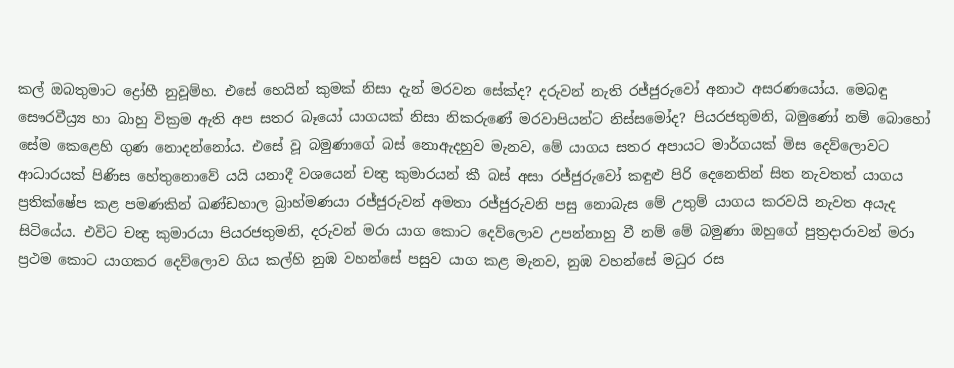කල් ඔබතුමාට ද්‍රෝහී නුවූම්හ. එසේ හෙයින් කුමක් නිසා දැන් මරවන සේක්ද? දරුවන් නැති රජ්ජුරුවෝ අනාථ අසරණයෝය. මෙබඳු සෞරවීය්‍ර්‍ය හා බාහු වික්‍රම ඇති අප සතර බෑයෝ යාගයක් නිසා නිකරුණේ මරවාපියන්ට නිස්සමෝද? පියරජතුමනි, බමුණෝ නම් බොහෝ සේම කෙළෙහි ගුණ නොදන්නෝය. එසේ වූ බමුණාගේ බස් නොඇදහුව මැනව, මේ යාගය සතර අපායට මාර්ගයක් මිස දෙව්ලොවට ආධාරයක් පිණිස හේතුනොවේ යයි යනාදී වශයෙන් චන්‍ද්‍ර කුමාරයන් කී බස් අසා රජ්ජුරුවෝ කඳුළු පිරි දෙනෙතින් සිත නැවතත් යාගය ප්‍රතික්ෂේප කළ පමණකින් ඛණ්ඩහාල බ්‍රාහ්මණයා රජ්ජුරුවන් අමතා රජ්ජුරුවනි පසු නොබැස මේ උතුම් යාගය කරවයි නැවත අයැද සිටියේය. එවිට චන්‍ද්‍ර කුමාරයා පියරජතුමනි, දරුවන් මරා යාග කොට දෙව්ලොව උපන්නාහු වී නම් මේ බමුණා ඔහුගේ පුත්‍රදාරාවන් මරා ප්‍රථම කොට යාගකර දෙව්ලොව ගිය කල්හි නුඹ වහන්සේ පසුව යාග කළ මැනව, නුඹ වහන්සේ මධුර රස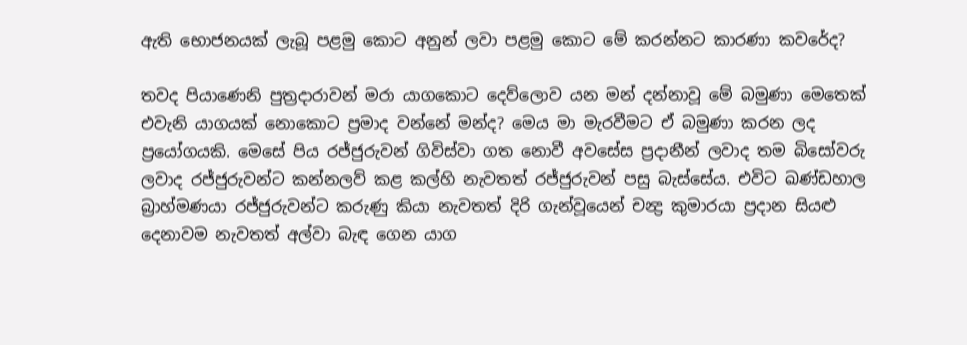ඇති භොජනයක් ලැබූ පළමු කොට අනුන් ලවා පළමු කොට මේ කරන්නට කාරණා කවරේද?

තවද පියාණෙනි පුත්‍රදාරාවන් මරා යාගකොට දෙව්ලොව යන මන් දන්නාවූ මේ බමුණා මෙතෙක් එවැනි යාගයක් නොකොට ප්‍රමාද වන්නේ මන්ද? මෙය මා මැරවීමට ඒ බමුණා කරන ලද ප්‍රයෝගයකි. මෙසේ පිය රජ්ජුරුවන් ගිවිස්වා ගත නොවී අවසේස ප්‍රදානීන් ලවාද තම බිසෝවරු ලවාද රජ්ජුරුවන්ට කන්නලව් කළ කල්හි නැවතත් රජ්ජුරුවන් පසු බැස්සේය. එවිට ඛණ්ඩහාල බ්‍රාහ්මණයා රජ්ජුරුවන්ට කරුණු කියා නැවතත් දිරි ගැන්වූයෙන් චන්‍ද්‍ර කුමාරයා ප්‍රදාන සියළු දෙනාවම නැවතත් අල්වා බැඳ ගෙන යාග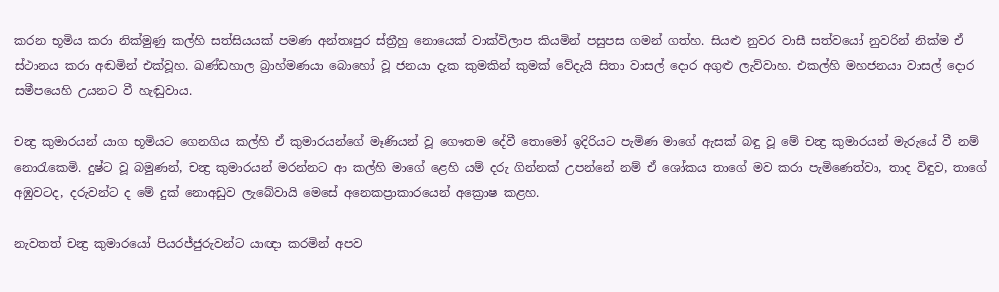කරන භූමිය කරා නික්මුණු කල්හි සත්සියයක් පමණ අන්තඃපුර ස්ත්‍රීහු නොයෙක් වාක්විලාප කියමින් පසුපස ගමන් ගත්හ. සියළු නුවර වාසී සත්වයෝ නුවරින් නික්ම ඒ ස්ථානය කරා අඬමින් එක්වූහ. ඛණ්ඩහාල බ්‍රාහ්මණයා බොහෝ වූ ජනයා දැක කුමකින් කුමක් වේදැයි සිතා වාසල් දොර අගුළු ලැව්වාහ. එකල්හි මහජනයා වාසල් දොර සමීපයෙහි උයනට වී හැඬුවාය.

චන්‍ද්‍ර කුමාරයන් යාග භූමියට ගෙනගිය කල්හි ඒ කුමාරයන්ගේ මෑණියන් වූ ගෞතම දේවී තොමෝ ඉදිරියට පැමිණ මාගේ ඇසක් බඳු වූ මේ චන්‍ද්‍ර කුමාරයන් මැරුයේ වී නම් නොරැකෙමි. දුෂ්ට වූ බමුණන්, චන්‍ද්‍ර කුමාරයන් මරන්නට ආ කල්හි මාගේ ළෙහි යම් දරු ගින්නක් උපන්නේ නම් ඒ ශෝකය තාගේ මව කරා පැමිණෙත්වා, තාද විඳුව, තාගේ අඹුවටද, දරුවන්ට ද මේ දුක් නොඅඩුව ලැබේවායි මෙසේ අනෙකප්‍රාකාරයෙන් අක්‍රොෂ කළහ.

නැවතත් චන්‍ද්‍ර කුමාරයෝ පියරජ්ජුරුවන්ට යාඥා කරමින් අපව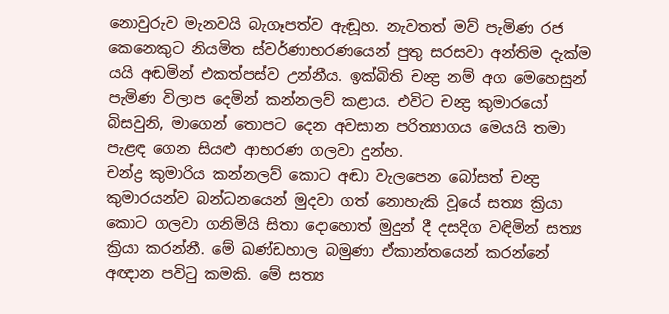නොවුරුව මැනවයි බැගෑපත්ව ඇඬූහ. නැවතත් මව් පැමිණ රජ කෙනෙකුට නියමිත ස්වර්ණාභරණයෙන් පුතු සරසවා අන්තිම දැක්ම යයි අඬමින් එකත්පස්ව උන්නීය. ඉක්බිති චන්‍ද්‍ර නම් අග මෙහෙසුන් පැමිණ විලාප දෙමින් කන්නලව් කළාය. එවිට චන්‍ද්‍ර කුමාරයෝ බිසවුනි, මාගෙන් තොපට දෙන අවසාන පරිත්‍යාගය මෙයයි තමා පැළඳ ගෙන සියළු ආභරණ ගලවා දුන්හ.
චන්ද්‍ර කුමාරිය කන්නලව් කොට අඬා වැලපෙන බෝසත් චන්‍ද්‍ර කුමාරයන්ව බන්ධනයෙන් මුදවා ගත් නොහැකි වූයේ සත්‍ය ක්‍රියා කොට ගලවා ගනිමියි සිතා දොහොත් මුදුන් දී දසදිග වඳිමින් සත්‍ය ක්‍රියා කරන්නී. මේ ඛණ්ඩහාල බමුණා ඒකාන්තයෙන් කරන්නේ අඥාන පවිටු කමකි. මේ සත්‍ය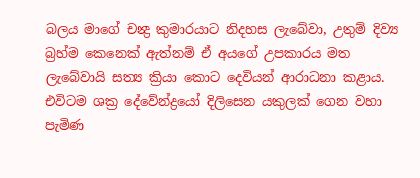බලය මාගේ චන්‍ද්‍ර කුමාරයාට නිදහස ලැබේවා, උතුම් දිව්‍ය බ්‍රහ්ම කෙනෙක් ඇත්නම් ඒ අයගේ උපකාරය මත ලැබේවායි සත්‍ය ක්‍රියා කොට දෙවියන් ආරාධනා කළාය. එවිටම ශක්‍ර දේවේන්ද්‍රයෝ දිලිසෙන යකුලක් ගෙන වහා පැමිණ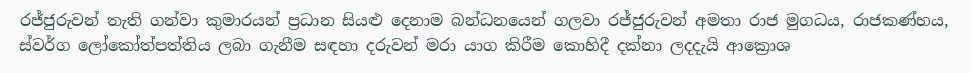රජ්ජුරුවන් තැති ගන්වා කුමාරයන් ප්‍රධාන සියළු දෙනාම බන්ධනයෙන් ගලවා රජ්ජුරුවන් අමතා රාජ මුගධය, රාජකණ්හය, ස්වර්ග ලෝකෝත්පත්තිය ලබා ගැනීම සඳහා දරුවන් මරා යාග කිරීම කොහිදී දක්නා ලදදැයි ආක්‍රොශ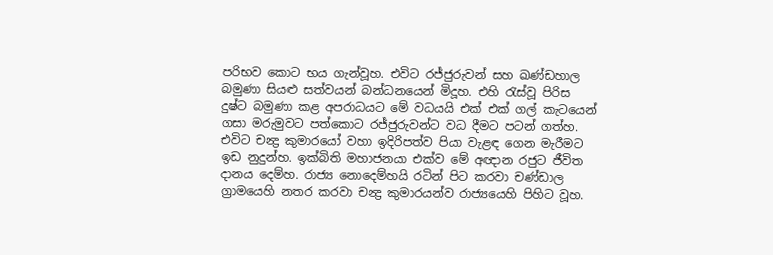පරිභව කොට භය ගැන්වූහ. එවිට රජ්ජුරුවන් සහ ඛණ්ඩහාල බමුණා සියළු සත්වයන් බන්ධනයෙන් මිදූහ. එහි රැස්වූ පිරිස දුෂ්ට බමුණා කළ අපරාධයට මේ වධයයි එක් එක් ගල් කැටයෙන් ගසා මරුමුවට පත්කොට රජ්ජුරුවන්ට වධ දීමට පටන් ගත්හ. එවිට චන්‍ද්‍ර කුමාරයෝ වහා ඉදිරිපත්ව පියා වැළඳ ගෙන මැරීමට ඉඩ නුදුන්හ. ඉක්බිති මහාජනයා එක්ව මේ අඥාන රජුට ජීවිත දානය දෙම්හ. රාජ්‍ය නොදෙම්හයි රටින් පිට කරවා චණ්ඩාල ග්‍රාමයෙහි නතර කරවා චන්‍ද්‍ර කුමාරයන්ව රාජ්‍යයෙහි පිහිට වූහ.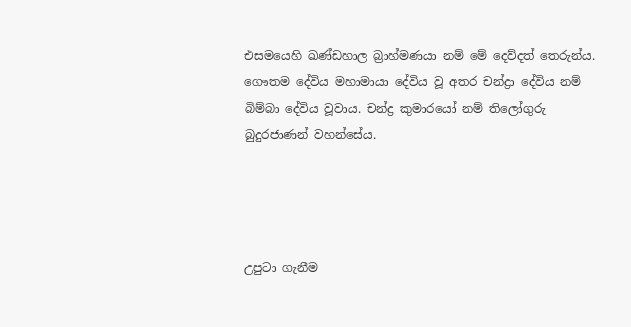එසමයෙහි ඛණ්ඩහාල බ්‍රාහ්මණයා නම් මේ දෙව්දත් තෙරුන්ය. ගෞතම දේවිය මහාමායා දේවිය වූ අතර චන්ද්‍රා දේවිය නම් බිම්බා දේවිය වූවාය. චන්ද්‍ර කුමාරයෝ නම් තිලෝගුරු බුදුරජාණන් වහන්සේය.




උපුටා ගැනීම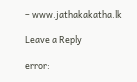– www.jathakakatha.lk

Leave a Reply

error: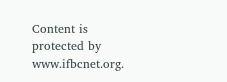Content is protected by www.ifbcnet.org.